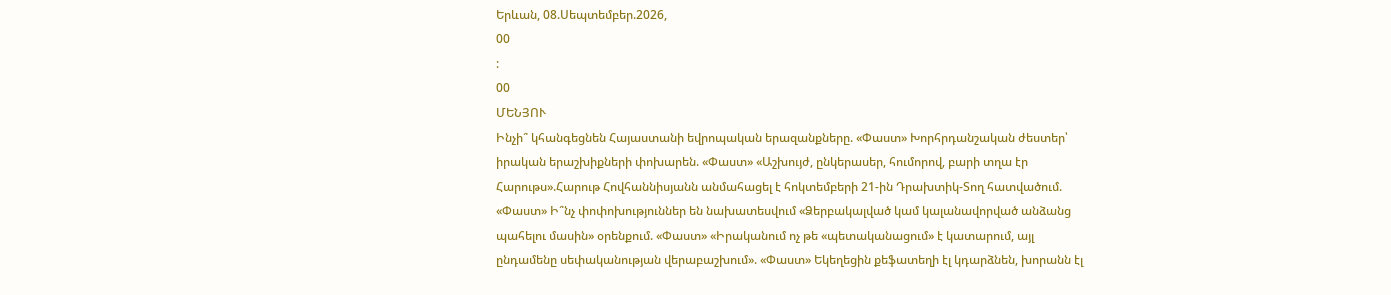Երևան, 08.Սեպտեմբեր.2026,
00
:
00
ՄԵՆՅՈՒ
Ինչի՞ կհանգեցնեն Հայաստանի եվրոպական երազանքները. «Փաստ» Խորհրդանշական ժեստեր՝ իրական երաշխիքների փոխարեն. «Փաստ» «Աշխույժ, ընկերասեր, հումորով, բարի տղա էր Հարութս».Հարութ Հովհաննիսյանն անմահացել է հոկտեմբերի 21-ին Դրախտիկ-Տող հատվածում. «Փաստ» Ի՞նչ փոփոխություններ են նախատեսվում «Ձերբակալված կամ կալանավորված անձանց պահելու մասին» օրենքում. «Փաստ» «Իրականում ոչ թե «պետականացում» է կատարում, այլ ընդամենը սեփականության վերաբաշխում». «Փաստ» Եկեղեցին քեֆատեղի էլ կդարձնեն, խորանն էլ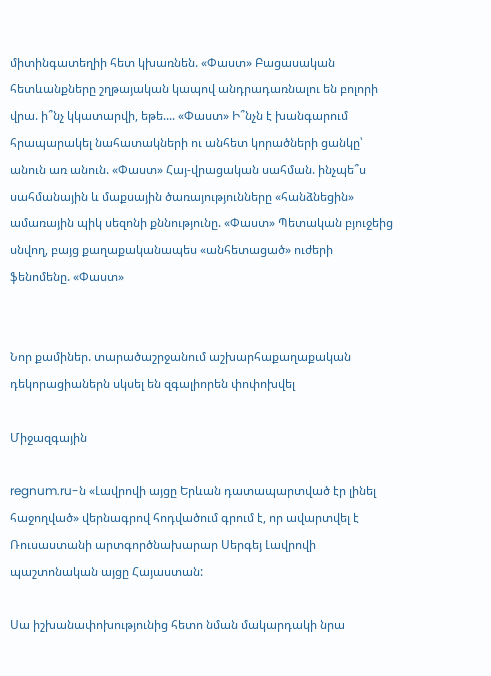միտինգատեղիի հետ կխառնեն. «Փաստ» Բացասական հետևանքները շղթայական կապով անդրադառնալու են բոլորի վրա. ի՞նչ կկատարվի, եթե.... «Փաստ» Ի՞նչն է խանգարում հրապարակել նահատակների ու անհետ կորածների ցանկը՝ անուն առ անուն. «Փաստ» Հայ-վրացական սահման. ինչպե՞ս սահմանային և մաքսային ծառայությունները «հանձնեցին» ամառային պիկ սեզոնի քննությունը. «Փաստ» Պետական բյուջեից սնվող, բայց քաղաքականապես «անհետացած» ուժերի ֆենոմենը. «Փաստ»


Նոր քամիներ. տարածաշրջանում աշխարհաքաղաքական դեկորացիաներն սկսել են զգալիորեն փոփոխվել

Միջազգային

regnum.ru-ն «Լավրովի այցը Երևան դատապարտված էր լինել հաջողված» վերնագրով հոդվածում գրում է, որ ավարտվել է Ռուսաստանի արտգործնախարար Սերգեյ Լավրովի պաշտոնական այցը Հայաստան:

Սա իշխանափոխությունից հետո նման մակարդակի նրա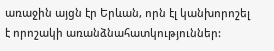առաջին այցն էր Երևան, որն էլ կանխորոշել է որոշակի առանձնահատկություններ: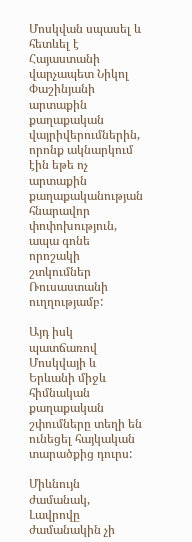Մոսկվան սպասել և հետևել է Հայաստանի վարչապետ Նիկոլ Փաշինյանի արտաքին քաղաքական վայրիվերումներին, որոնք ակնարկում էին եթե ոչ արտաքին քաղաքականության հնարավոր փոփոխություն, ապա գոնե որոշակի շտկումներ Ռուսաստանի ուղղությամբ:

Այդ իսկ պատճառով Մոսկվայի և Երևանի միջև հիմնական քաղաքական շփումները տեղի են ունեցել հայկական տարածքից դուրս:

Միևնույն ժամանակ, Լավրովը ժամանակին չի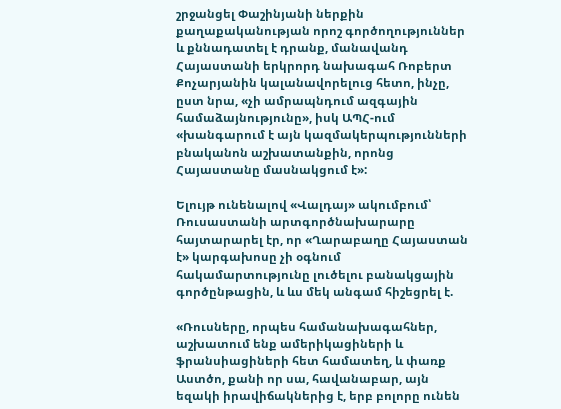շրջանցել Փաշինյանի ներքին քաղաքականության որոշ գործողություններ և քննադատել է դրանք, մանավանդ Հայաստանի երկրորդ նախագահ Ռոբերտ Քոչարյանին կալանավորելուց հետո, ինչը, ըստ նրա, «չի ամրապնդում ազգային համաձայնությունը», իսկ ԱՊՀ-ում «խանգարում է այն կազմակերպությունների բնականոն աշխատանքին, որոնց Հայաստանը մասնակցում է»:

Ելույթ ունենալով «Վալդայ» ակումբում՝ Ռուսաստանի արտգործնախարարը հայտարարել էր, որ «Ղարաբաղը Հայաստան է» կարգախոսը չի օգնում հակամարտությունը լուծելու բանակցային գործընթացին, և ևս մեկ անգամ հիշեցրել է.

«Ռուսները, որպես համանախագահներ, աշխատում ենք ամերիկացիների և ֆրանսիացիների հետ համատեղ, և փառք Աստծո, քանի որ սա, հավանաբար, այն եզակի իրավիճակներից է, երբ բոլորը ունեն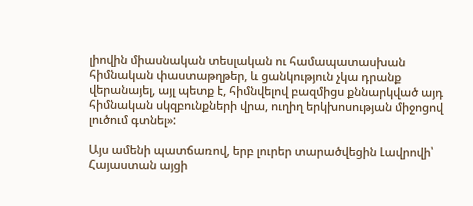լիովին միասնական տեսլական ու համապատասխան հիմնական փաստաթղթեր, և ցանկություն չկա դրանք վերանայել, այլ պետք է, հիմնվելով բազմիցս քննարկված այդ հիմնական սկզբունքների վրա, ուղիղ երկխոսության միջոցով լուծում գտնել»:

Այս ամենի պատճառով, երբ լուրեր տարածվեցին Լավրովի՝ Հայաստան այցի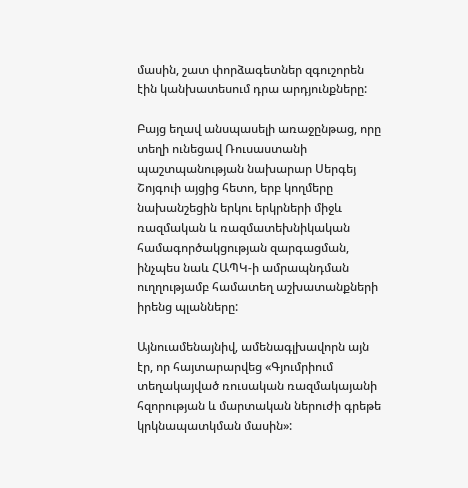մասին, շատ փորձագետներ զգուշորեն էին կանխատեսում դրա արդյունքները:

Բայց եղավ անսպասելի առաջընթաց, որը տեղի ունեցավ Ռուսաստանի պաշտպանության նախարար Սերգեյ Շոյգուի այցից հետո, երբ կողմերը նախանշեցին երկու երկրների միջև ռազմական և ռազմատեխնիկական համագործակցության զարգացման, ինչպես նաև ՀԱՊԿ-ի ամրապնդման ուղղությամբ համատեղ աշխատանքների իրենց պլանները:

Այնուամենայնիվ, ամենագլխավորն այն էր, որ հայտարարվեց «Գյումրիում տեղակայված ռուսական ռազմակայանի հզորության և մարտական ներուժի գրեթե կրկնապատկման մասին»: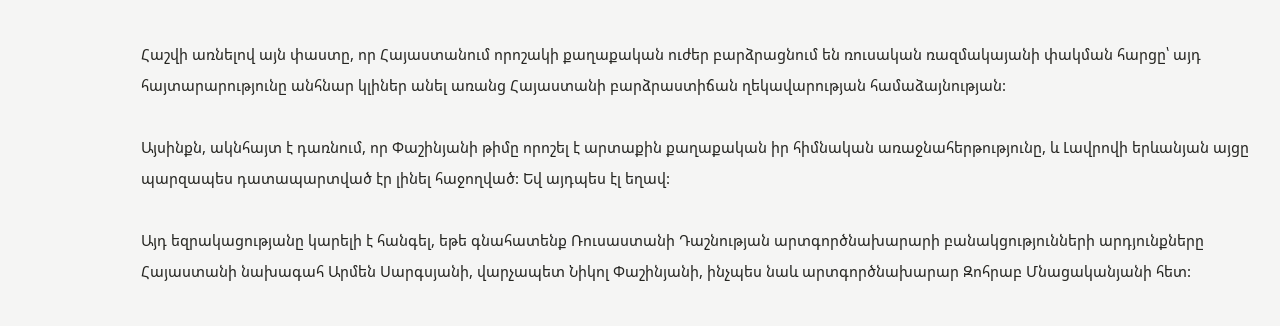Հաշվի առնելով այն փաստը, որ Հայաստանում որոշակի քաղաքական ուժեր բարձրացնում են ռուսական ռազմակայանի փակման հարցը՝ այդ հայտարարությունը անհնար կլիներ անել առանց Հայաստանի բարձրաստիճան ղեկավարության համաձայնության:

Այսինքն, ակնհայտ է դառնում, որ Փաշինյանի թիմը որոշել է արտաքին քաղաքական իր հիմնական առաջնահերթությունը, և Լավրովի երևանյան այցը պարզապես դատապարտված էր լինել հաջողված: Եվ այդպես էլ եղավ:

Այդ եզրակացությանը կարելի է հանգել, եթե գնահատենք Ռուսաստանի Դաշնության արտգործնախարարի բանակցությունների արդյունքները Հայաստանի նախագահ Արմեն Սարգսյանի, վարչապետ Նիկոլ Փաշինյանի, ինչպես նաև արտգործնախարար Զոհրաբ Մնացականյանի հետ: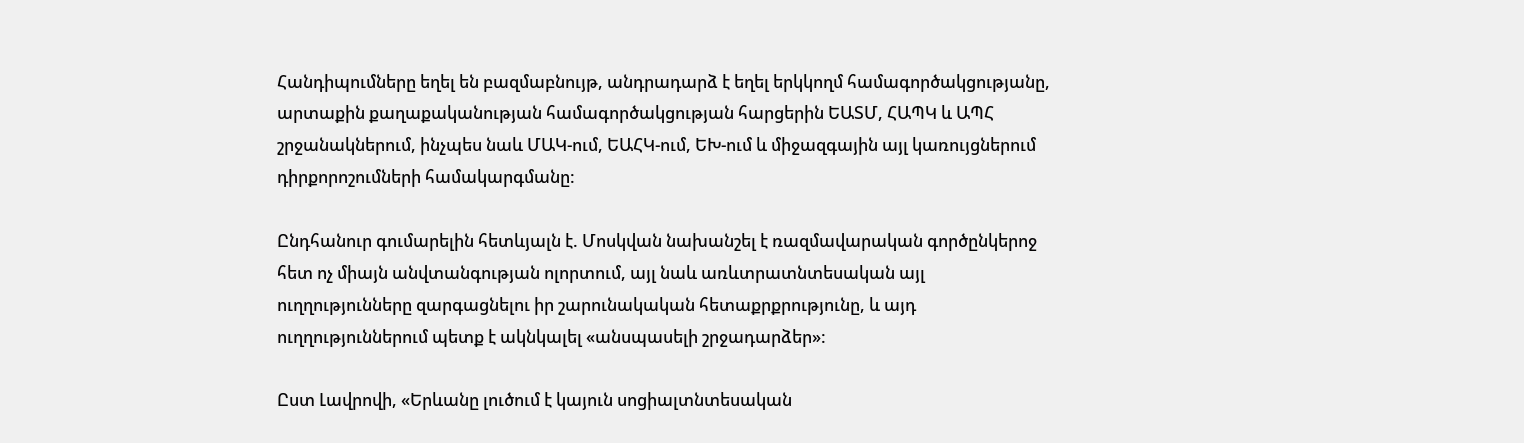Հանդիպումները եղել են բազմաբնույթ, անդրադարձ է եղել երկկողմ համագործակցությանը, արտաքին քաղաքականության համագործակցության հարցերին ԵԱՏՄ, ՀԱՊԿ և ԱՊՀ շրջանակներում, ինչպես նաև ՄԱԿ-ում, ԵԱՀԿ-ում, ԵԽ-ում և միջազգային այլ կառույցներում դիրքորոշումների համակարգմանը:

Ընդհանուր գումարելին հետևյալն է. Մոսկվան նախանշել է ռազմավարական գործընկերոջ հետ ոչ միայն անվտանգության ոլորտում, այլ նաև առևտրատնտեսական այլ ուղղությունները զարգացնելու իր շարունակական հետաքրքրությունը, և այդ ուղղություններում պետք է ակնկալել «անսպասելի շրջադարձեր»:

Ըստ Լավրովի, «Երևանը լուծում է կայուն սոցիալտնտեսական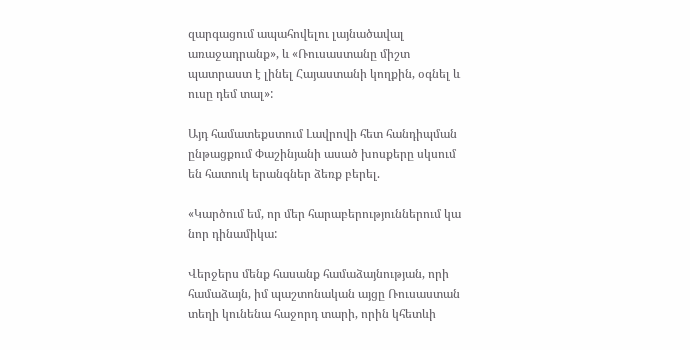զարգացում ապահովելու լայնածավալ առաջադրանք», և «Ռուսաստանը միշտ պատրաստ է լինել Հայաստանի կողքին, օգնել և ուսը դեմ տալ»:

Այդ համատեքստում Լավրովի հետ հանդիպման ընթացքում Փաշինյանի ասած խոսքերը սկսում են հատուկ երանգներ ձեռք բերել.

«Կարծում եմ, որ մեր հարաբերություններում կա նոր դինամիկա:

Վերջերս մենք հասանք համաձայնության, որի համաձայն, իմ պաշտոնական այցը Ռուսաստան տեղի կունենա հաջորդ տարի, որին կհետևի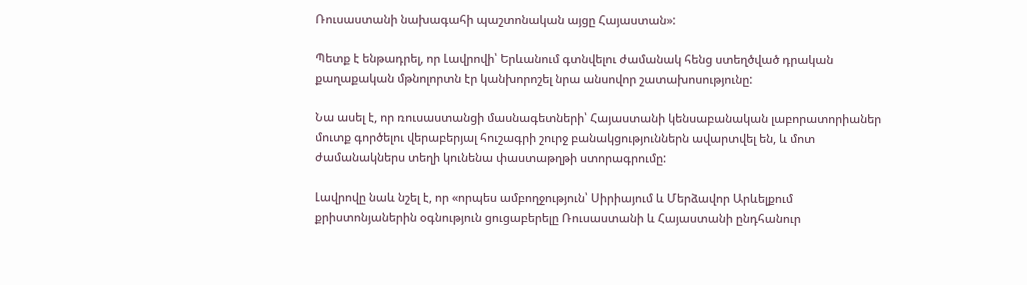Ռուսաստանի նախագահի պաշտոնական այցը Հայաստան»:

Պետք է ենթադրել, որ Լավրովի՝ Երևանում գտնվելու ժամանակ հենց ստեղծված դրական քաղաքական մթնոլորտն էր կանխորոշել նրա անսովոր շատախոսությունը:

Նա ասել է, որ ռուսաստանցի մասնագետների՝ Հայաստանի կենսաբանական լաբորատորիաներ մուտք գործելու վերաբերյալ հուշագրի շուրջ բանակցություններն ավարտվել են, և մոտ ժամանակներս տեղի կունենա փաստաթղթի ստորագրումը:

Լավրովը նաև նշել է, որ «որպես ամբողջություն՝ Սիրիայում և Մերձավոր Արևելքում քրիստոնյաներին օգնություն ցուցաբերելը Ռուսաստանի և Հայաստանի ընդհանուր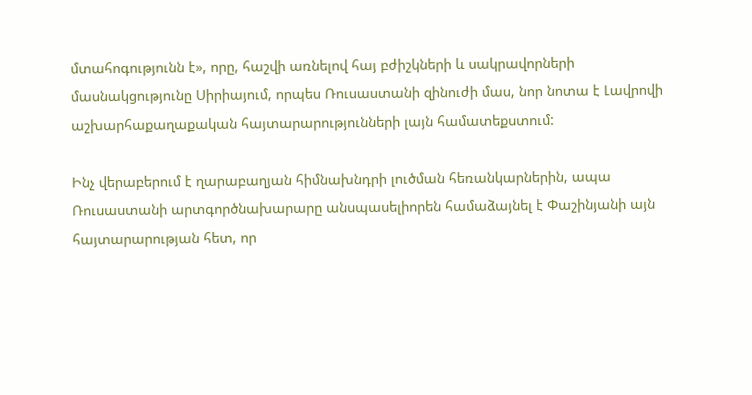մտահոգությունն է», որը, հաշվի առնելով հայ բժիշկների և սակրավորների մասնակցությունը Սիրիայում, որպես Ռուսաստանի զինուժի մաս, նոր նոտա է Լավրովի աշխարհաքաղաքական հայտարարությունների լայն համատեքստում:

Ինչ վերաբերում է ղարաբաղյան հիմնախնդրի լուծման հեռանկարներին, ապա Ռուսաստանի արտգործնախարարը անսպասելիորեն համաձայնել է Փաշինյանի այն հայտարարության հետ, որ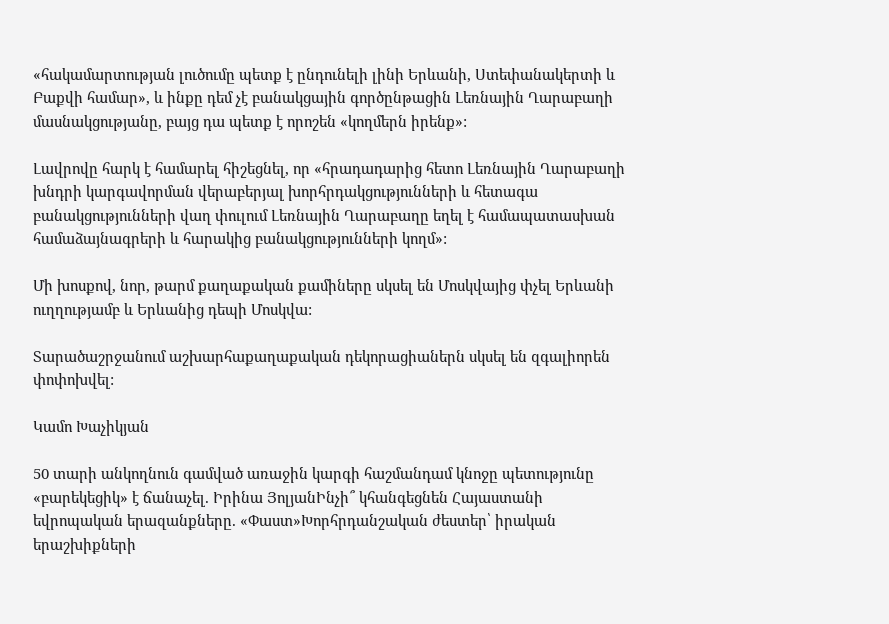«հակամարտության լուծումը պետք է ընդունելի լինի Երևանի, Ստեփանակերտի և Բաքվի համար», և ինքը դեմ չէ բանակցային գործընթացին Լեռնային Ղարաբաղի մասնակցությանը, բայց դա պետք է որոշեն «կողմերն իրենք»:

Լավրովը հարկ է համարել հիշեցնել, որ «հրադադարից հետո Լեռնային Ղարաբաղի խնդրի կարգավորման վերաբերյալ խորհրդակցությունների և հետագա բանակցությունների վաղ փուլում Լեռնային Ղարաբաղը եղել է համապատասխան համաձայնագրերի և հարակից բանակցությունների կողմ»:

Մի խոսքով, նոր, թարմ քաղաքական քամիները սկսել են Մոսկվայից փչել Երևանի ուղղությամբ և Երևանից դեպի Մոսկվա:

Տարածաշրջանում աշխարհաքաղաքական դեկորացիաներն սկսել են զգալիորեն փոփոխվել:

Կամո Խաչիկյան

50 տարի անկողնուն գամված առաջին կարգի հաշմանդամ կնոջը պետությունը «բարեկեցիկ» է ճանաչել. Իրինա ՅոլյանԻնչի՞ կհանգեցնեն Հայաստանի եվրոպական երազանքները. «Փաստ»Խորհրդանշական ժեստեր՝ իրական երաշխիքների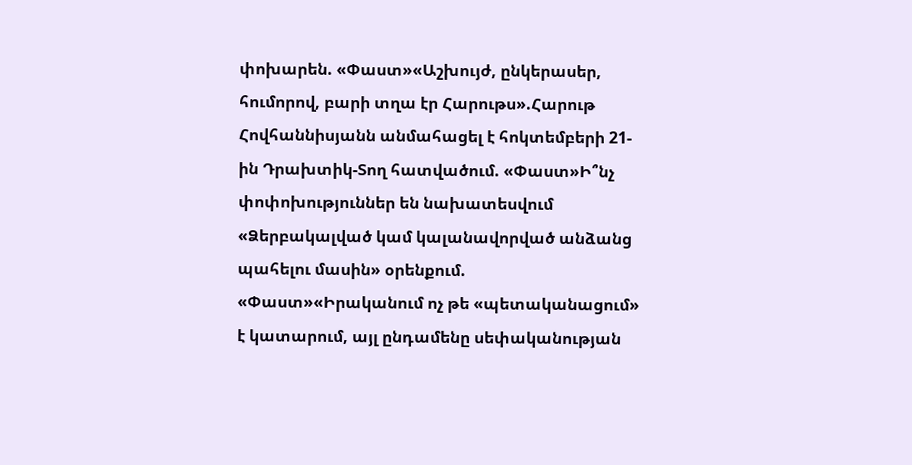փոխարեն. «Փաստ»«Աշխույժ, ընկերասեր, հումորով, բարի տղա էր Հարութս».Հարութ Հովհաննիսյանն անմահացել է հոկտեմբերի 21-ին Դրախտիկ-Տող հատվածում. «Փաստ»Ի՞նչ փոփոխություններ են նախատեսվում «Ձերբակալված կամ կալանավորված անձանց պահելու մասին» օրենքում. «Փաստ»«Իրականում ոչ թե «պետականացում» է կատարում, այլ ընդամենը սեփականության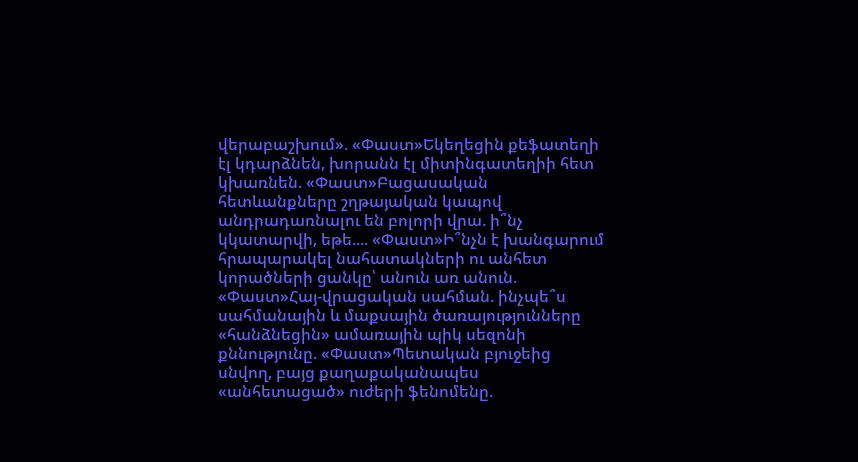վերաբաշխում». «Փաստ»Եկեղեցին քեֆատեղի էլ կդարձնեն, խորանն էլ միտինգատեղիի հետ կխառնեն. «Փաստ»Բացասական հետևանքները շղթայական կապով անդրադառնալու են բոլորի վրա. ի՞նչ կկատարվի, եթե.... «Փաստ»Ի՞նչն է խանգարում հրապարակել նահատակների ու անհետ կորածների ցանկը՝ անուն առ անուն. «Փաստ»Հայ-վրացական սահման. ինչպե՞ս սահմանային և մաքսային ծառայությունները «հանձնեցին» ամառային պիկ սեզոնի քննությունը. «Փաստ»Պետական բյուջեից սնվող, բայց քաղաքականապես «անհետացած» ուժերի ֆենոմենը.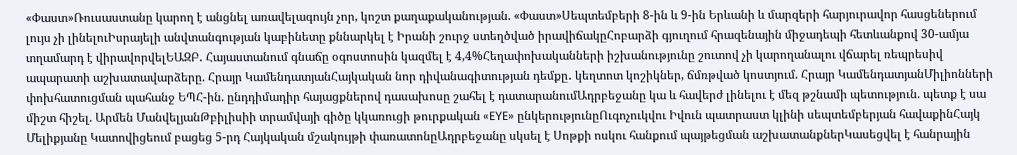«Փաստ»Ռուսաստանը կարող է անցնել առավելագույն չոր, կոշտ քաղաքականության. «Փաստ»Սեպտեմբերի 8-ին և 9-ին Երևանի և մարզերի հարյուրավոր հասցեներում լույս չի լինելուԻսրայելի անվտանգության կաբինետը քննարկել է Իրանի շուրջ ստեղծված իրավիճակըՀոբարձի գյուղում հրազենային միջադեպի հետևանքով 30-ամյա տղամարդ է վիրավորվելԵԱԶԲ․ Հայաստանում գնաճը օգոստոսին կազմել է 4,4%Հեղափոխականների իշխանությունը շուտով չի կարողանալու վճարել ռեպրեսիվ ապարատի աշխատավարձերը. Հրայր ԿամենդատյանՀայկական նոր դիվանագիտության դեմքը․ կեղտոտ կոշիկներ, ճմռթված կոստյում. Հրայր ԿամենդատյանՄիլիոնների փոխհատուցման պահանջ ԵՊՀ-ին. ընդդիմադիր հայացքներով դասախոսը շահել է դատարանումԱդրբեջանը կա և հավերժ լինելու է մեզ թշնամի պետություն. պետք է սա միշտ հիշել. Արմեն ՄանվելյանԹբիլիսիի տրամվայի գիծը կկառուցի թուրքական «EYE» ընկերությունըՈւգոչուկվու Իվուն պատրաստ կլինի սեպտեմբերյան հավաքինՀայկ Մելիքյանը Կատովիցեում բացեց 5-րդ Հայկական մշակույթի փառատոնըԱդրբեջանը սկսել է Սոթքի ոսկու հանքում պայթեցման աշխատանքներԿասեցվել է հանրային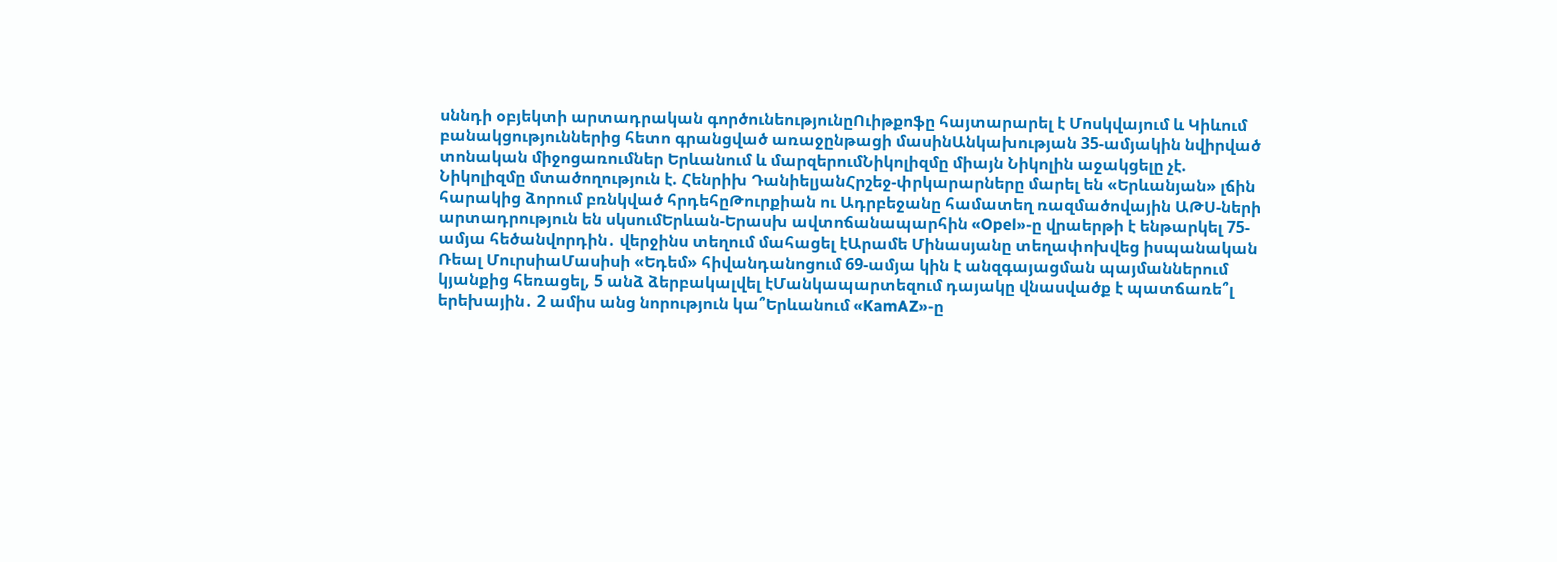սննդի օբյեկտի արտադրական գործունեությունըՈւիթքոֆը հայտարարել է Մոսկվայում և Կիևում բանակցություններից հետո գրանցված առաջընթացի մասինԱնկախության 35-ամյակին նվիրված տոնական միջոցառումներ Երևանում և մարզերումՆիկոլիզմը միայն Նիկոլին աջակցելը չէ. Նիկոլիզմը մտածողություն է. Հենրիխ ԴանիելյանՀրշեջ-փրկարարները մարել են «Երևանյան» լճին հարակից ձորում բռնկված հրդեհըԹուրքիան ու Ադրբեջանը համատեղ ռազմածովային ԱԹՍ-ների արտադրություն են սկսումԵրևան-Երասխ ավտոճանապարհին «Opel»-ը վրաերթի է ենթարկել 75-ամյա հեծանվորդին․ վերջինս տեղում մահացել էԱրամե Մինասյանը տեղափոխվեց իսպանական Ռեալ ՄուրսիաՄասիսի «Եդեմ» հիվանդանոցում 69-ամյա կին է անզգայացման պայմաններում կյանքից հեռացել, 5 անձ ձերբակալվել էՄանկապարտեզում դայակը վնասվածք է պատճառե՞լ երեխային․ 2 ամիս անց նորություն կա՞Երևանում «KamAZ»-ը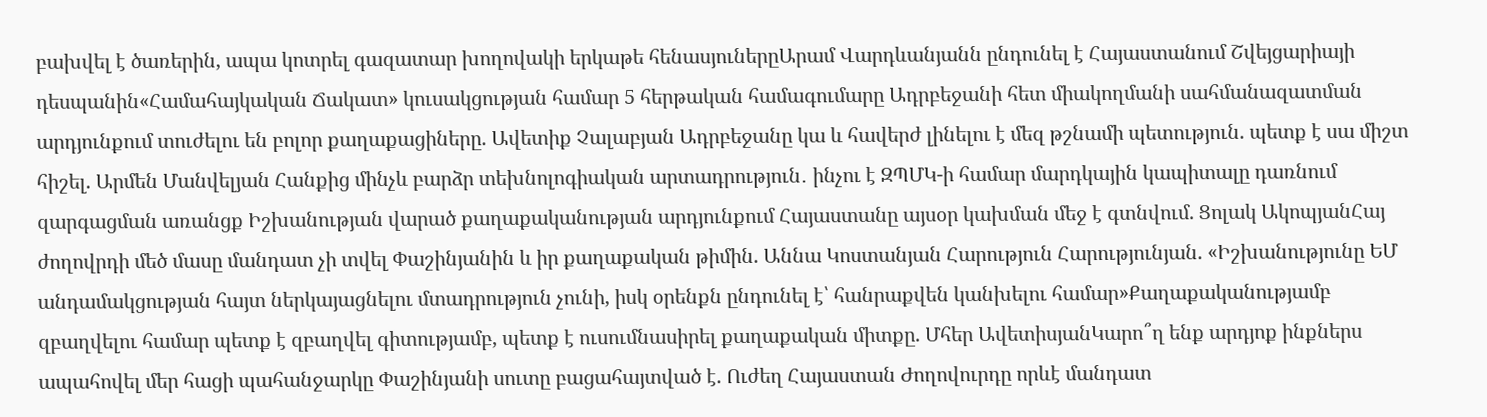բախվել է ծառերին, ապա կոտրել գազատար խողովակի երկաթե հենասյուներըԱրամ Վարդևանյանն ընդունել է Հայաստանում Շվեյցարիայի դեսպանին«Համահայկական Ճակատ» կուսակցության համար 5 հերթական համագումարը Ադրբեջանի հետ միակողմանի սահմանազատման արդյունքում տուժելու են բոլոր քաղաքացիները. Ավետիք Չալաբյան Ադրբեջանը կա և հավերժ լինելու է մեզ թշնամի պետություն. պետք է սա միշտ հիշել. Արմեն Մանվելյան Հանքից մինչև բարձր տեխնոլոգիական արտադրություն․ ինչու է ԶՊՄԿ-ի համար մարդկային կապիտալը դառնում զարգացման առանցք Իշխանության վարած քաղաքականության արդյունքում Հայաստանը այսօր կախման մեջ է գտնվում. Ցոլակ ԱկոպյանՀայ ժողովրդի մեծ մասը մանդատ չի տվել Փաշինյանին և իր քաղաքական թիմին. Աննա Կոստանյան Հարություն Հարությունյան. «Իշխանությունը ԵՄ անդամակցության հայտ ներկայացնելու մտադրություն չունի, իսկ օրենքն ընդունել է՝ հանրաքվեն կանխելու համար»Քաղաքականությամբ զբաղվելու համար պետք է զբաղվել գիտությամբ, պետք է ուսումնասիրել քաղաքական միտքը. Մհեր ԱվետիսյանԿարո՞ղ ենք արդյոք ինքներս ապահովել մեր հացի պահանջարկը Փաշինյանի սուտը բացահայտված է. Ուժեղ Հայաստան Ժողովուրդը որևէ մանդատ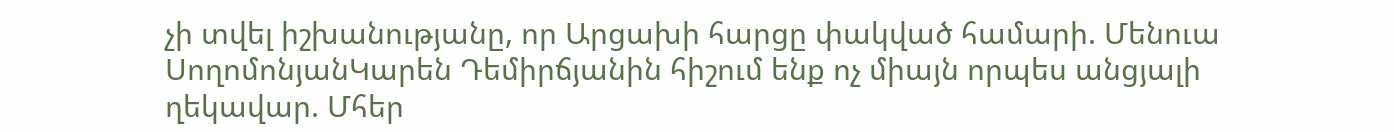չի տվել իշխանությանը, որ Արցախի հարցը փակված համարի. Մենուա ՍողոմոնյանԿարեն Դեմիրճյանին հիշում ենք ոչ միայն որպես անցյալի ղեկավար. Մհեր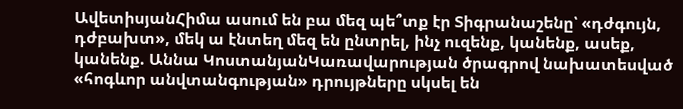ԱվետիսյանՀիմա ասում են բա մեզ պե՞տք էր Տիգրանաշենը՝ «դժգույն, դժբախտ», մեկ ա էնտեղ մեզ են ընտրել, ինչ ուզենք, կանենք, ասեք, կանենք. Աննա ԿոստանյանԿառավարության ծրագրով նախատեսված «հոգևոր անվտանգության» դրույթները սկսել են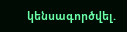կենսագործվել.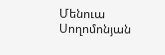Մենուա Սողոմոնյան